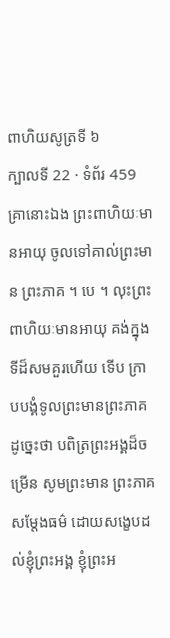ពាហិយសូត្រទី ៦
ក្បាលទី 22 · ទំព័រ 459
គ្រានោះឯង ព្រះពាហិយៈមានអាយុ ចូលទៅគាល់ព្រះមាន ព្រះភាគ ។ បេ ។ លុះព្រះពាហិយៈមានអាយុ គង់ក្នុងទីដ៏សមគួរហើយ ទើប ក្រាបបង្គំទូលព្រះមានព្រះភាគ ដូច្នេះថា បពិត្រព្រះអង្គដ៏ចម្រើន សូមព្រះមាន ព្រះភាគសម្តែងធម៌ ដោយសង្ខេបដល់ខ្ញុំព្រះអង្គ ខ្ញុំព្រះអ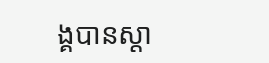ង្គបានស្តា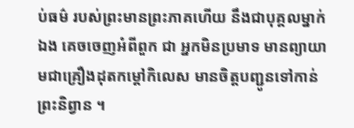ប់ធម៌ របស់ព្រះមានព្រះភាគហើយ នឹងជាបុគ្គលម្នាក់ឯង គេចចេញអំពីពួក ជា អ្នកមិនប្រមាទ មានព្យាយាមជាគ្រឿងដុតកម្តៅកិលេស មានចិត្តបញ្ជូនទៅកាន់ ព្រះនិព្វាន ។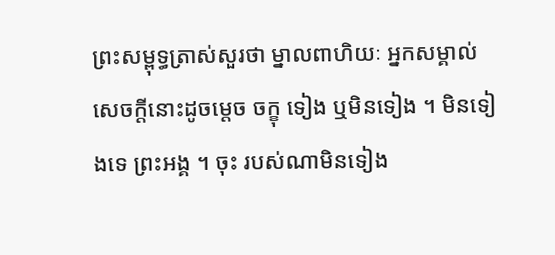ព្រះសម្ពុទ្ធត្រាស់សួរថា ម្នាលពាហិយៈ អ្នកសម្គាល់ សេចក្តីនោះដូចម្តេច ចក្ខុ ទៀង ឬមិនទៀង ។ មិនទៀងទេ ព្រះអង្គ ។ ចុះ របស់ណាមិនទៀង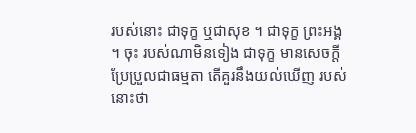របស់នោះ ជាទុក្ខ ឬជាសុខ ។ ជាទុក្ខ ព្រះអង្គ ។ ចុះ របស់ណាមិនទៀង ជាទុក្ខ មានសេចក្តីប្រែប្រួលជាធម្មតា តើគួរនឹងយល់ឃើញ របស់នោះថា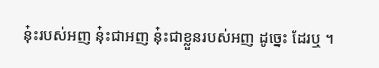នុ៎ះរបស់អញ នុ៎ះជាអញ នុ៎ះជាខ្លួនរបស់អញ ដូច្នេះ ដែរឬ ។